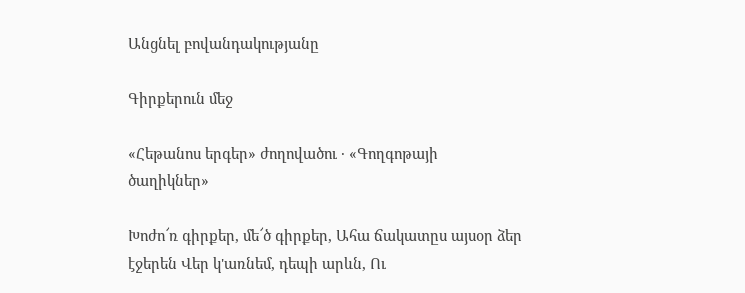Անցնել բովանդակությանը

Գիրքերուն մեջ

«Հեթանոս երգեր» ժողովածու · «Գողգոթայի ծաղիկներ»

Խոժո՜ռ գիրքեր, մե՜ծ գիրքեր, Ահա ճակատըս այսօր ձեր էջերեն Վեր կ'առնեմ, դեպի արևն, Ու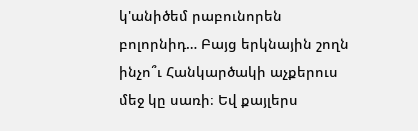կ'անիծեմ րաբունորեն բոլորնիդ… Բայց երկնային շողն ինչո՞ւ Հանկարծակի աչքերուս մեջ կը սառի։ Եվ քայլերս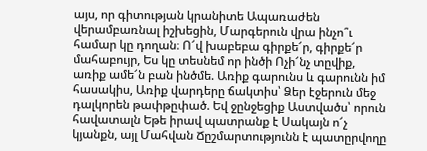այս, որ գիտության կրանիտե Ապառաժեն վերամբառնալ իշխեցին, Մարգերուն վրա ինչո՞ւ համար կը դողան։ Ո՜վ խաբեբա գիրքե՜ր, գիրքե՜ր մահաբույր, Ես կը տեսնեմ որ ինծի Ոչի՜նչ տըվիք, առիք ամե՜ն բան ինծմե. Առիք գարունս և գարունն իմ հասակիս, Առիք վարդերը ճակտիս՝ Ձեր էջերուն մեջ դալկորեն թափթըփած. Եվ ջընջեցիք Աստվածս՝ որուն հավատալն Եթե իրավ պատրանք է Սակայն ո՜չ կյանքն, այլ Մահվան Ճըշմարտությունն է պատըրվողը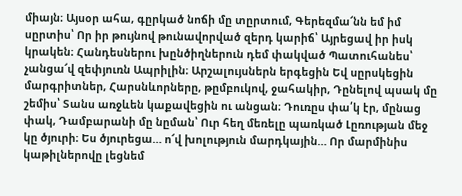միայն։ Այսօր ահա, գըրկած նոճի մը տըրտում, Գերեզմա՜նն եմ իմ սըրտիս՝ Որ իր թույնով թունավորված զերդ կարիճ՝ Այրեցավ իր իսկ կրակեն։ Հանդեսներու խընծիղներուն դեմ փակված Պատուհանես՝ չանցա՜վ զեփյուռն Ապրիլին։ Արշալույսներն երգեցին Եվ սըրսկեցին մարգրիտներ, Հարսնևորները, թըմբուկով, ջահակիր, Դընելով պսակ մը շեմիս՝ Տանս առջևեն կաքավեցին ու անցան։ Դուռըս փա՛կ էր, մընաց փակ, Դամբարանի մը նըման՝ Ուր հեղ մեռելը պառկած Լըռության մեջ կը ծյուրի։ Ես ծյուրեցա… ո՜վ խոլություն մարդկային… Որ մարմինիս կաթիլներովը լեցնեմ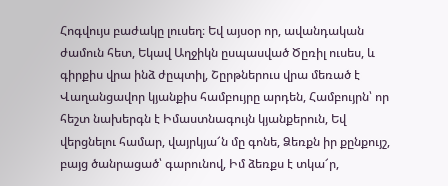Հոգվույս բաժակը լուսեղ։ Եվ այսօր որ, ավանդական ժամուն հետ, Եկավ Աղջիկն ըսպասված Ծըռիլ ուսես, և գիրքիս վրա ինձ ժըպտիլ, Շըրթներուս վրա մեռած է Վաղանցավոր կյանքիս համբույրը արդեն, Համբույրն՝ որ հեշտ նախերգն է Իմաստնագույն կյանքերուն, Եվ վերցնելու համար, վայրկյա՜ն մը գոնե, Ձեռքն իր քընքույշ, բայց ծանրացած՝ գարունով, Իմ ձեռքս է տկա՜ր,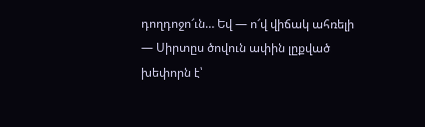դողդոջո՜ւն… Եվ — ո՜վ վիճակ ահռելի — Սիրտըս ծովուն ափին լըքված խեփորն է՝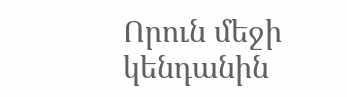Որուն մեջի կենդանին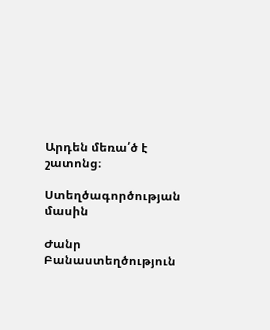Արդեն մեռա՛ծ է շատոնց։

Ստեղծագործության մասին

Ժանր Բանաստեղծություն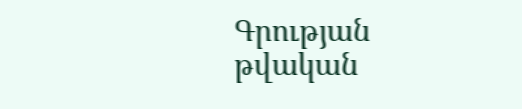Գրության թվական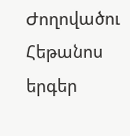Ժողովածու Հեթանոս երգեր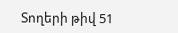Տողերի թիվ 51